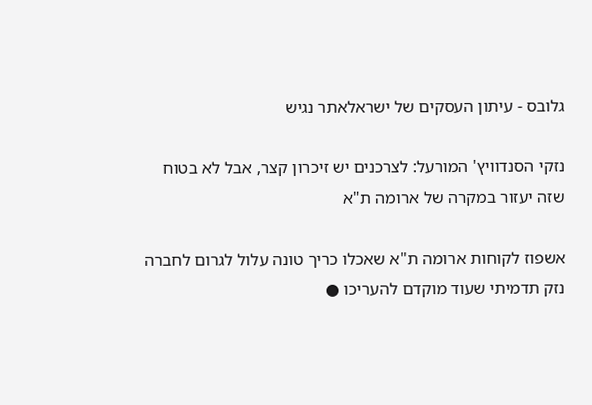גלובס - עיתון העסקים של ישראלאתר נגיש

נזקי הסנדוויץ' המורעל: לצרכנים יש זיכרון קצר, אבל לא בטוח שזה יעזור במקרה של ארומה ת"א

אשפוז לקוחות ארומה ת"א שאכלו כריך טונה עלול לגרום לחברה נזק תדמיתי שעוד מוקדם להעריכו ●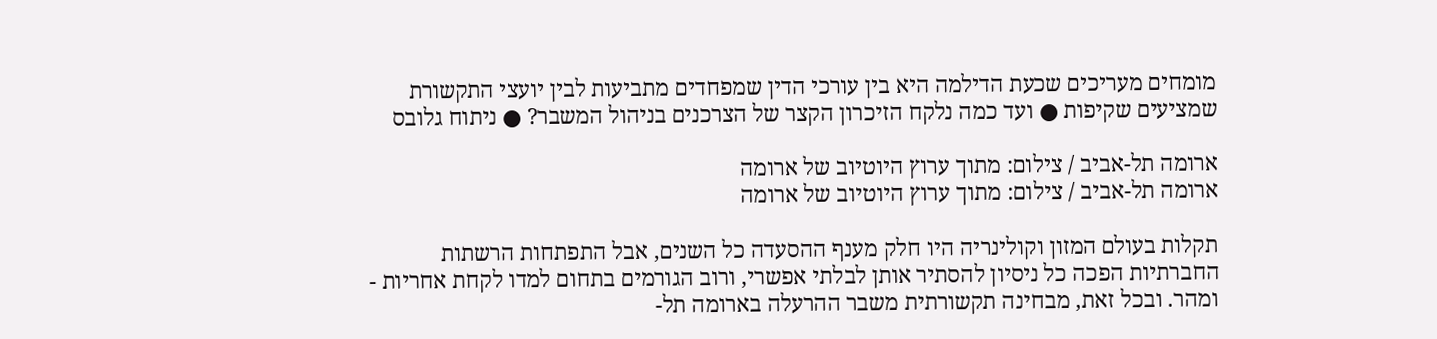מומחים מעריכים שכעת הדילמה היא בין עורכי הדין שמפחדים מתביעות לבין יועצי התקשורת שמציעים שקיפות ● ועד כמה נלקח הזיכרון הקצר של הצרכנים בניהול המשבר? ● ניתוח גלובס

ארומה תל-אביב / צילום: מתוך ערוץ היוטיוב של ארומה
ארומה תל-אביב / צילום: מתוך ערוץ היוטיוב של ארומה

תקלות בעולם המזון וקולינריה היו חלק מענף ההסעדה כל השנים, אבל התפתחות הרשתות החברתיות הפכה כל ניסיון להסתיר אותן לבלתי אפשרי, ורוב הגורמים בתחום למדו לקחת אחריות - ומהר. ובכל זאת, מבחינה תקשורתית משבר ההרעלה בארומה תל-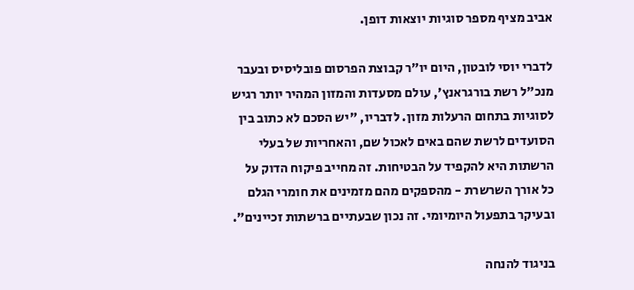אביב מציף מספר סוגיות יוצאות דופן.

לדברי יוסי לובטון, היום יו"ר קבוצת הפרסום פובליסיס ובעבר מנכ"ל רשת בורגראנץ', עולם מסעדות והמזון המהיר יותר רגיש לסוגיות בתחום הרעלות מזון. לדבריו, "יש הסכם לא כתוב בין הסועדים לרשת שהם באים לאכול שם, והאחריות של בעלי הרשתות היא להקפיד על הבטיחות. זה מחייב פיקוח הדוק על כל אורך השרשרת - מהספקים מהם מזמינים את חומרי הגלם ובעיקר בתפעול היומיומי. זה נכון שבעתיים ברשתות זכיינים".

בניגוד להנחה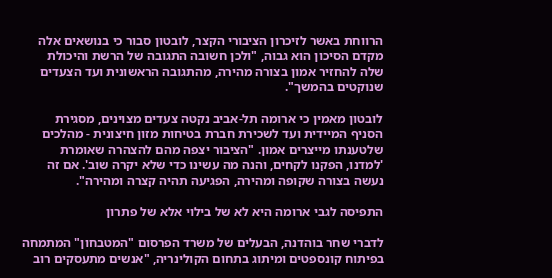הרווחת באשר לזיכרון הציבורי הקצר, לובטון סבור כי בנושאים אלה מקדם הסיכון הוא גבוה, "ולכן חשובה התגובה של הרשת והיכולת שלה להחזיר אמון בצורה מהירה, מהתגובה הראשונית ועד הצעדים שנוקטים בהמשך".

לובטון מאמין כי ארומה תל-אביב נקטה צעדים מצוינים, מסגירת הסניף המיידית ועד לשכירת חברת בטיחות מזון חיצונית - מהלכים שלטענתו מייצרים אמון. "הציבור יצפה מהם להצהרה שאומרת 'למדנו, הפקנו לקחים, והנה מה עשינו כדי שלא יקרה שוב'. אם זה נעשה בצורה שקופה ומהירה, הפגיעה תהיה קצרה ומהירה".

התפיסה לגבי ארומה היא לא של בילוי אלא של פתרון

לדברי שחר בוהדנה, הבעלים של משרד הפרסום "המטבחון" המתמחה בפיתוח קונספטים ומיתוג בתחום הקולינריה, "אנשים מתעסקים רוב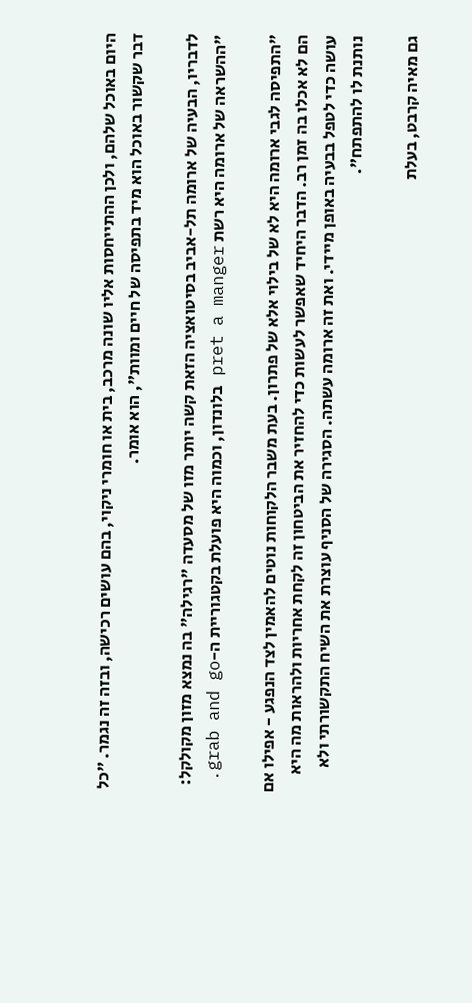היום באוכל שלהם, ולכן ההתייחסות אליו שונה מרכב, בית או חומרי ניקוי, בהם עושים רכישה, ובזה זה נגמר. "כל דבר שקשור באוכל הוא מיד בתפיסה של חיים ומוות", הוא אומר.

לדבריו, הבעיה של ארומה תל-אביב בסיטואציה הזאת קשה יותר מזו של מסעדה "רגילה" בה נמצא מזון מקולקל: "ההשראה של ארומה היא רשת pret a manger בלונדון, וכמוה היא פועלת בקטגוריית ה-grab and go.

"התפיסה לגבי ארומה היא לא של בילוי אלא של פתרון. בעת משבר הלקוחות נוטים להאמין לצד הנפגע - אפילו אם הם לא אכלו בה זמן רב. הדבר היחיד שאפשר לעשות כדי להחזיר את הביטחון זה לקחת אחריות ולהראות מה היא עושה כדי לטפל בבעיה באופן מיידי. ואת זה ארומה עשתה. הסגירה של הסניף עוצרת את השיח התקשורתי ולא נותנת לו להתפתח".

גם מאיה קרבט, בעלת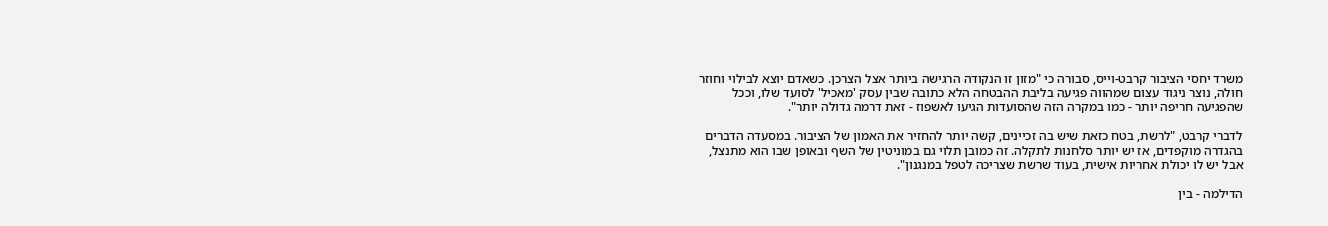משרד יחסי הציבור קרבט-וייס, סבורה כי "מזון זו הנקודה הרגישה ביותר אצל הצרכן. כשאדם יוצא לבילוי וחוזר חולה, נוצר ניגוד עצום שמהווה פגיעה בליבת ההבטחה הלא כתובה שבין עסק 'מאכיל' לסועד שלו, וככל שהפגיעה חריפה יותר - כמו במקרה הזה שהסועדות הגיעו לאשפוז - זאת דרמה גדולה יותר".

לדברי קרבט, "לרשת, בטח כזאת שיש בה זכיינים, קשה יותר להחזיר את האמון של הציבור. במסעדה הדברים בהגדרה מוקפדים, אז יש יותר סלחנות לתקלה. זה כמובן תלוי גם במוניטין של השף ובאופן שבו הוא מתנצל, אבל יש לו יכולת אחריות אישית, בעוד שרשת שצריכה לטפל במנגנון".

הדילמה - בין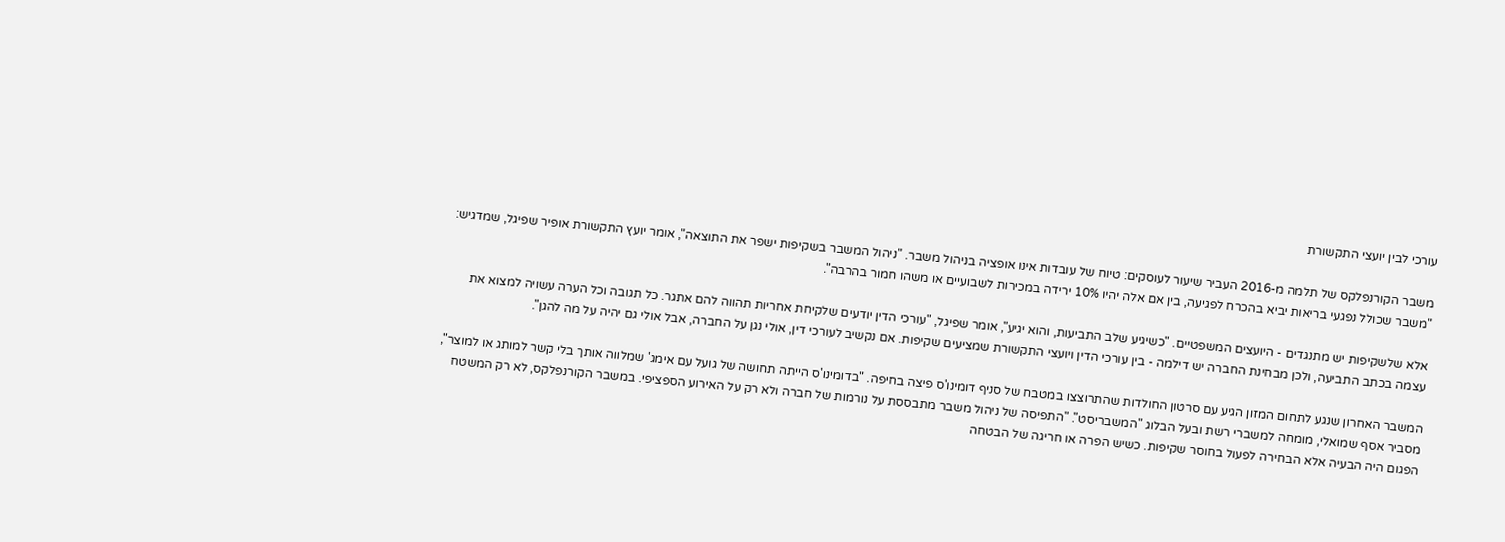עורכי לבין יועצי התקשורת

משבר הקורנפלקס של תלמה מ-2016 העביר שיעור לעוסקים: טיוח של עובדות אינו אופציה בניהול משבר. "ניהול המשבר בשקיפות ישפר את התוצאה", אומר יועץ התקשורת אופיר שפיגל, שמדגיש: "משבר שכולל נפגעי בריאות יביא בהכרח לפגיעה, בין אם אלה יהיו 10% ירידה במכירות לשבועיים או משהו חמור בהרבה".

אלא שלשקיפות יש מתנגדים - היועצים המשפטיים. "כשיגיע שלב התביעות, והוא יגיע", אומר שפיגל, "עורכי הדין יודעים שלקיחת אחריות תהווה להם אתגר. כל תגובה וכל הערה עשויה למצוא את עצמה בכתב התביעה, ולכן מבחינת החברה יש דילמה - בין עורכי הדין ויועצי התקשורת שמציעים שקיפות. אם נקשיב לעורכי דין, אולי נגן על החברה, אבל אולי גם יהיה על מה להגן".

המשבר האחרון שנגע לתחום המזון הגיע עם סרטון החולדות שהתרוצצו במטבח של סניף דומינו'ס פיצה בחיפה. "בדומינו'ס הייתה תחושה של גועל עם אימג' שמלווה אותך בלי קשר למותג או למוצר", מסביר אסף שמואלי, מומחה למשברי רשת ובעל הבלוג "המשבריסט". "התפיסה של ניהול משבר מתבססת על נורמות של חברה ולא רק על האירוע הספציפי. במשבר הקורנפלקס, לא רק המשטח הפגום היה הבעיה אלא הבחירה לפעול בחוסר שקיפות. כשיש הפרה או חריגה של הבטחה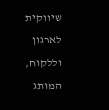שיווקית לארגון וללקוח, המותג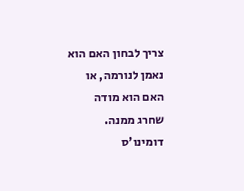צריך לבחון האם הוא נאמן לנורמה, או האם הוא מודה שחרג ממנה. דומינו'ס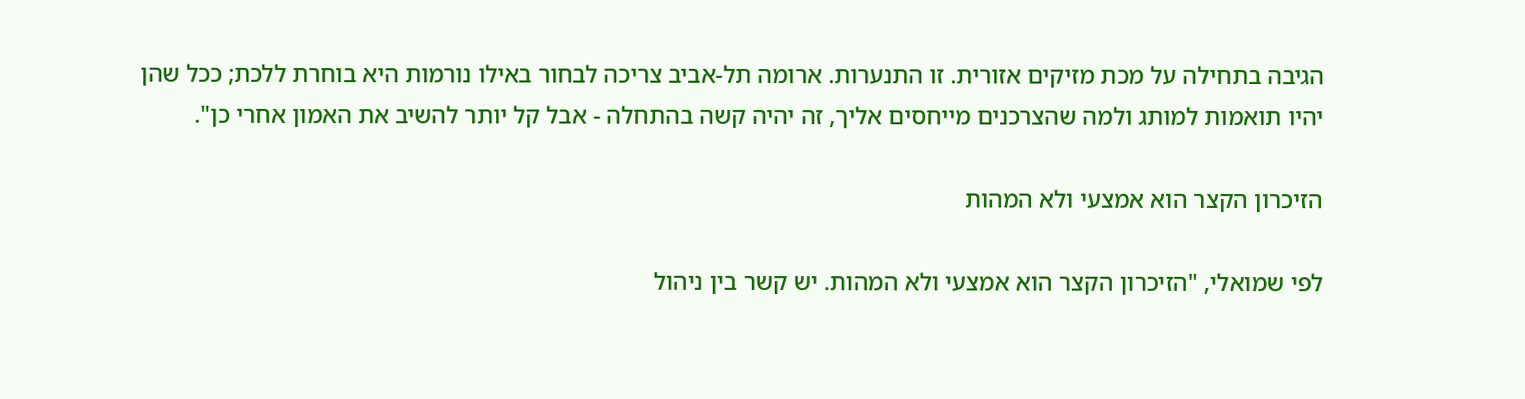הגיבה בתחילה על מכת מזיקים אזורית. זו התנערות. ארומה תל-אביב צריכה לבחור באילו נורמות היא בוחרת ללכת; ככל שהן יהיו תואמות למותג ולמה שהצרכנים מייחסים אליך, זה יהיה קשה בהתחלה - אבל קל יותר להשיב את האמון אחרי כן".

הזיכרון הקצר הוא אמצעי ולא המהות

לפי שמואלי, "הזיכרון הקצר הוא אמצעי ולא המהות. יש קשר בין ניהול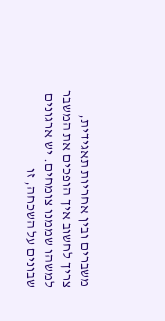משברים ובין אחריות תאגידית, צריך לחשוב איך הופכים את המשבר למשהו שממנו צומחים. יש ארגונים שבונים על השכחה, זו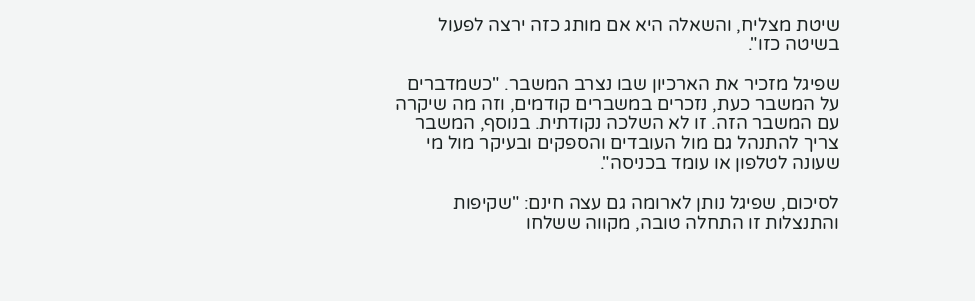שיטת מצליח, והשאלה היא אם מותג כזה ירצה לפעול בשיטה כזו".

שפיגל מזכיר את הארכיון שבו נצרב המשבר. "כשמדברים על המשבר כעת, נזכרים במשברים קודמים, וזה מה שיקרה עם המשבר הזה. זו לא השלכה נקודתית. בנוסף, המשבר צריך להתנהל גם מול העובדים והספקים ובעיקר מול מי שעונה לטלפון או עומד בכניסה".

לסיכום, שפיגל נותן לארומה גם עצה חינם: "שקיפות והתנצלות זו התחלה טובה, מקווה ששלחו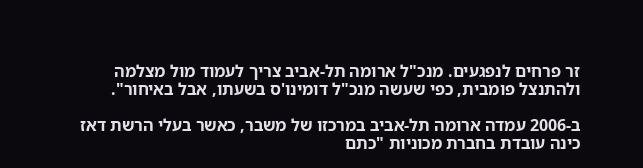זר פרחים לנפגעים. מנכ"ל ארומה תל-אביב צריך לעמוד מול מצלמה ולהתנצל פומבית, כפי שעשה מנכ"ל דומינו'ס בשעתו, אבל באיחור".

ב-2006 עמדה ארומה תל-אביב במרכזו של משבר, כאשר בעלי הרשת דאז כינה עובדת בחברת מכוניות "כתם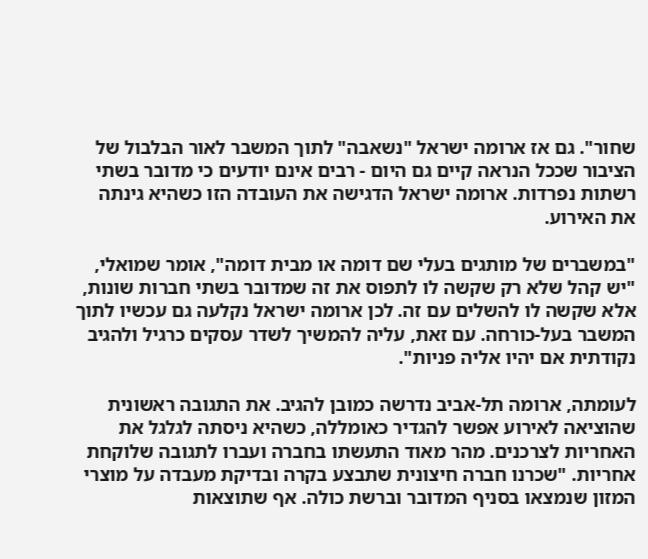שחור". גם אז ארומה ישראל "נשאבה" לתוך המשבר לאור הבלבול של הציבור שככל הנראה קיים גם היום - רבים אינם יודעים כי מדובר בשתי רשתות נפרדות. ארומה ישראל הדגישה את העובדה הזו כשהיא גינתה את האירוע.

"במשברים של מותגים בעלי שם דומה או מבית דומה", אומר שמואלי, "יש קהל שלא רק שקשה לו לתפוס את זה שמדובר בשתי חברות שונות, אלא שקשה לו להשלים עם זה. לכן ארומה ישראל נקלעה גם עכשיו לתוך המשבר בעל-כורחה. עם זאת, עליה להמשיך לשדר עסקים כרגיל ולהגיב נקודתית אם יהיו אליה פניות".

לעומתה, ארומה תל-אביב נדרשה כמובן להגיב. את התגובה ראשונית שהוציאה לאירוע אפשר להגדיר כאומללה, כשהיא ניסתה לגלגל את האחריות לצרכנים. מהר מאוד התעשתו בחברה ועברו לתגובה שלוקחת אחריות. "שכרנו חברה חיצונית שתבצע בקרה ובדיקת מעבדה על מוצרי המזון שנמצאו בסניף המדובר וברשת כולה. אף שתוצאות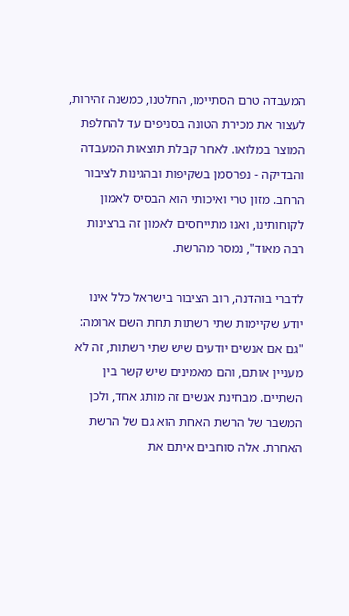המעבדה טרם הסתיימו, החלטנו, כמשנה זהירות, לעצור את מכירת הטונה בסניפים עד להחלפת המוצר במלואו. לאחר קבלת תוצאות המעבדה והבדיקה - נפרסמן בשקיפות ובהגינות לציבור הרחב. מזון טרי ואיכותי הוא הבסיס לאמון לקוחותינו, ואנו מתייחסים לאמון זה ברצינות רבה מאוד", נמסר מהרשת.

לדברי בוהדנה, רוב הציבור בישראל כלל אינו יודע שקיימות שתי רשתות תחת השם ארומה: "גם אם אנשים יודעים שיש שתי רשתות, זה לא מעניין אותם, והם מאמינים שיש קשר בין השתיים. מבחינת אנשים זה מותג אחד, ולכן המשבר של הרשת האחת הוא גם של הרשת האחרת. אלה סוחבים איתם את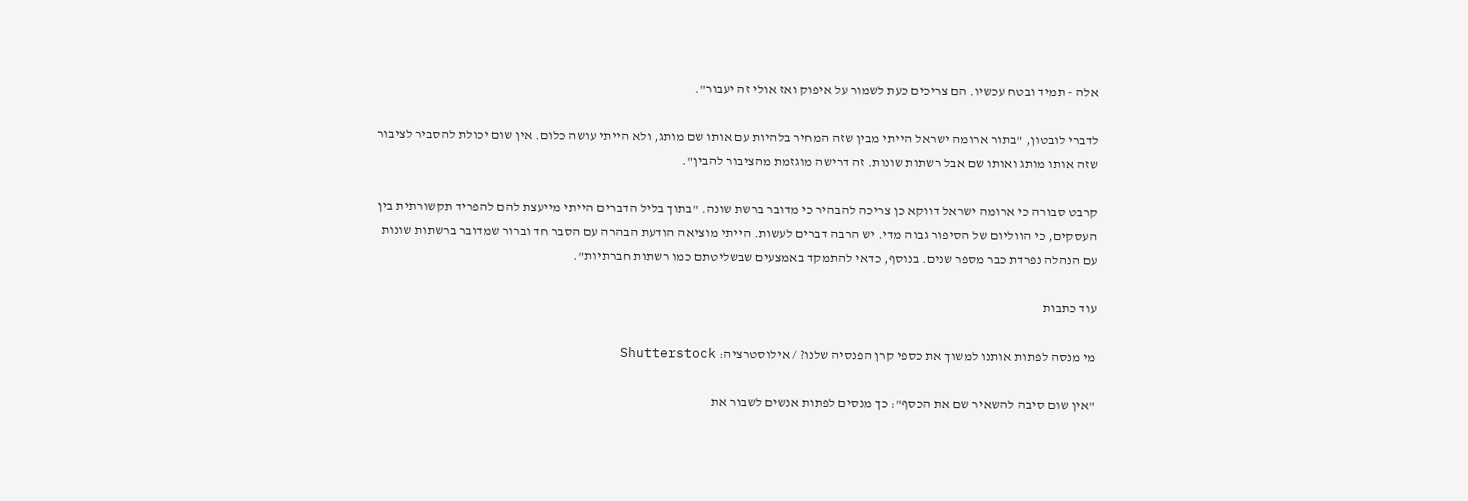אלה - תמיד ובטח עכשיו. הם צריכים כעת לשמור על איפוק ואז אולי זה יעבור".

לדברי לובטון, "בתור ארומה ישראל הייתי מבין שזה המחיר בלהיות עם אותו שם מותג, ולא הייתי עושה כלום. אין שום יכולת להסביר לציבור שזה אותו מותג ואותו שם אבל רשתות שונות. זה דרישה מוגזמת מהציבור להבין".

קרבט סבורה כי ארומה ישראל דווקא כן צריכה להבהיר כי מדובר ברשת שונה. "בתוך בליל הדברים הייתי מייעצת להם להפריד תקשורתית בין העסקים, כי הווליום של הסיפור גבוה מדי. יש הרבה דברים לעשות. הייתי מוציאה הודעת הבהרה עם הסבר חד וברור שמדובר ברשתות שונות עם הנהלה נפרדת כבר מספר שנים. בנוסף, כדאי להתמקד באמצעים שבשליטתם כמו רשתות חברתיות".

עוד כתבות

מי מנסה לפתות אותנו למשוך את כספי קרן הפנסיה שלנו? / אילוסטרציה: Shutterstock

"אין שום סיבה להשאיר שם את הכסף": כך מנסים לפתות אנשים לשבור את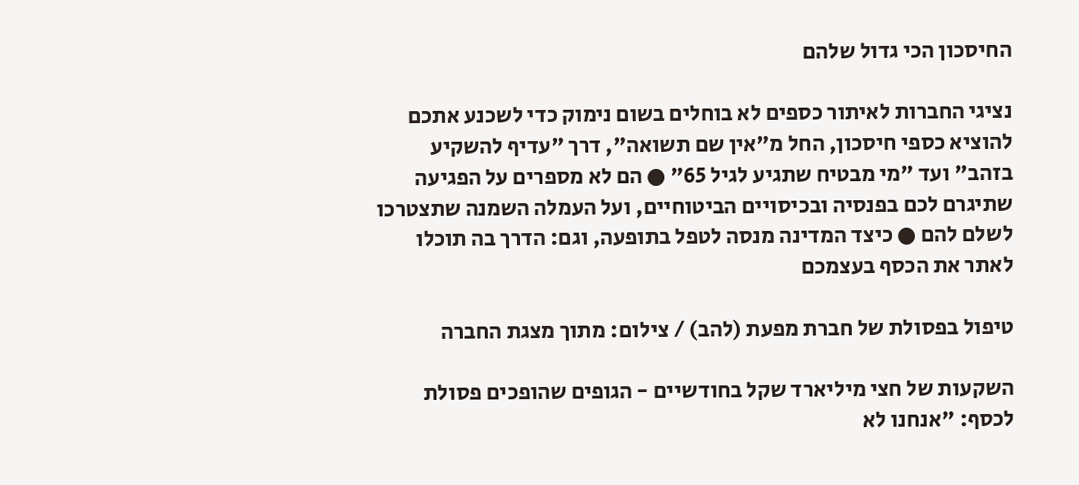החיסכון הכי גדול שלהם

נציגי החברות לאיתור כספים לא בוחלים בשום נימוק כדי לשכנע אתכם להוציא כספי חיסכון, החל מ"אין שם תשואה", דרך "עדיף להשקיע בזהב" ועד "מי מבטיח שתגיע לגיל 65" ● הם לא מספרים על הפגיעה שתיגרם לכם בפנסיה ובכיסויים הביטוחיים, ועל העמלה השמנה שתצטרכו לשלם להם ● כיצד המדינה מנסה לטפל בתופעה, וגם: הדרך בה תוכלו לאתר את הכסף בעצמכם

טיפול בפסולת של חברת מפעת (להב) / צילום: מתוך מצגת החברה

השקעות של חצי מיליארד שקל בחודשיים - הגופים שהופכים פסולת לכסף: "אנחנו לא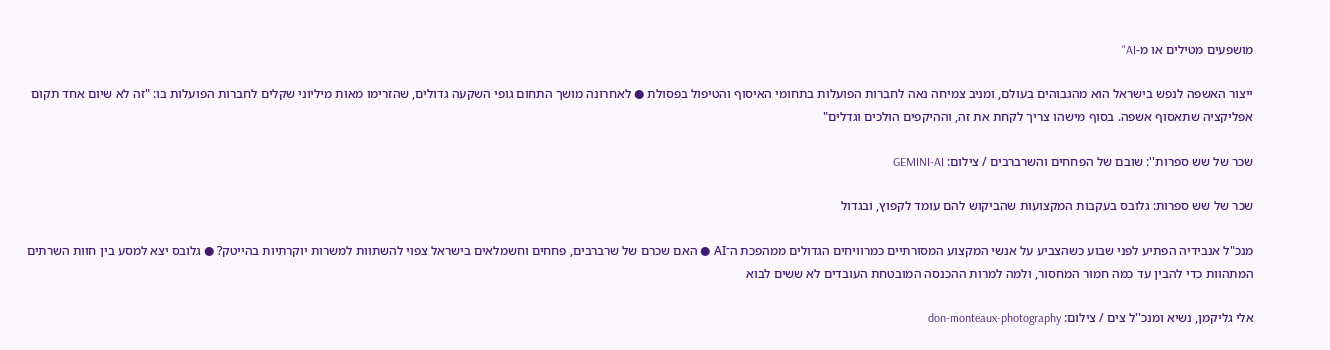מושפעים מטילים או מ-AI"

ייצור האשפה לנפש בישראל הוא מהגבוהים בעולם, ומניב צמיחה נאה לחברות הפועלות בתחומי האיסוף והטיפול בפסולת ● לאחרונה מושך התחום גופי השקעה גדולים, שהזרימו מאות מיליוני שקלים לחברות הפועלות בו: "זה לא שיום אחד תקום אפליקציה שתאסוף אשפה. בסוף מישהו צריך לקחת את זה, וההיקפים הולכים וגדלים"

שכר של שש ספרות'': שובם של הפחחים והשרברבים / צילום: GEMINI-AI

שכר של שש ספרות: גלובס בעקבות המקצועות שהביקוש להם עומד לקפוץ, ובגדול

מנכ"ל אנבידיה הפתיע לפני שבוע כשהצביע על אנשי המקצוע המסורתיים כמרוויחים הגדולים ממהפכת ה־AI ● האם שכרם של שרברבים, פחחים וחשמלאים בישראל צפוי להשתוות למשרות יוקרתיות בהייטק? ● גלובס יצא למסע בין חוות השרתים המתהוות כדי להבין עד כמה חמור המחסור, ולמה למרות ההכנסה המובטחת העובדים לא ששים לבוא

אלי גליקמן, נשיא ומנכ''ל צים / צילום: don-monteaux-photography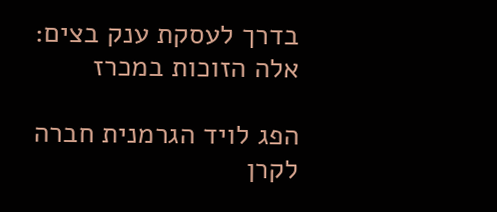בדרך לעסקת ענק בצים: אלה הזוכות במכרז

הפג לויד הגרמנית חברה לקרן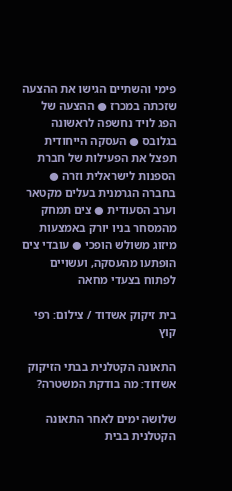פימי והשתיים הגישו את ההצעה שזכתה במכרז ● ההצעה של הפג לויד נחשפה לראשונה בגלובס ● העסקה הייחודית תפצל את הפעילות של חברת הספנות לישראלית וזרה ● בחברה הגרמנית בעלים מקטאר וערב הסעודית ● צים תמחק מהמסחר בניו יורק באמצעות מיזוג משולש הופכי ● עובדי צים הופתעו מהעסקה, ועשויים לפתוח בצעדי מחאה

בית זיקוק אשדוד / צילום: רפי קוץ

התאונה הקטלנית בבתי הזיקוק אשדוד: מה בודקת המשטרה?

שלושה ימים לאחר התאונה הקטלנית בבית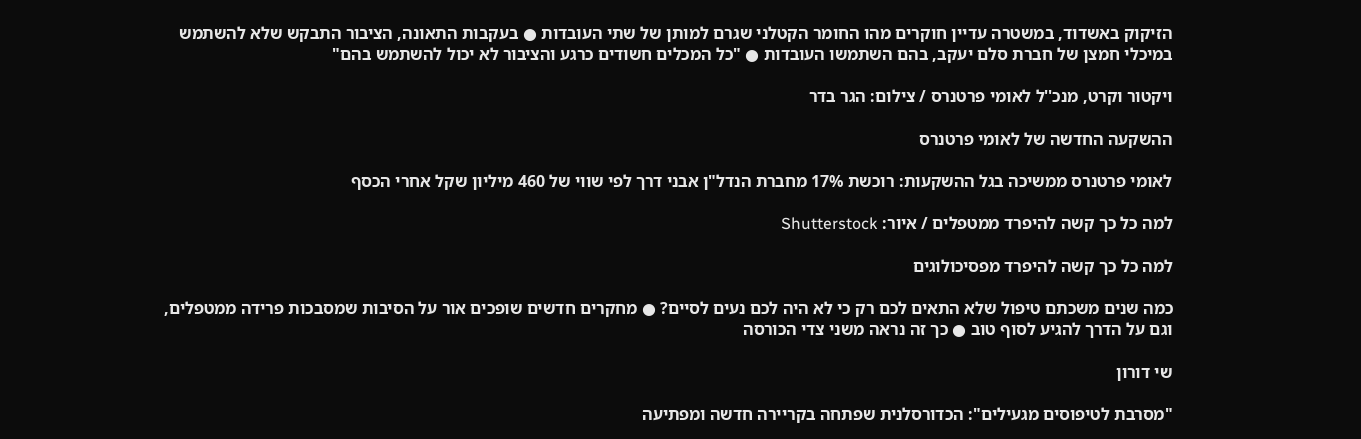הזיקוק באשדוד, במשטרה עדיין חוקרים מהו החומר הקטלני שגרם למותן של שתי העובדות ● בעקבות התאונה, הציבור התבקש שלא להשתמש במיכלי חמצן של חברת סלם יעקב, בהם השתמשו העובדות ● "כל המכלים חשודים כרגע והציבור לא יכול להשתמש בהם"

ויקטור וקרט, מנכ''ל לאומי פרטנרס / צילום: הגר בדר

ההשקעה החדשה של לאומי פרטנרס

לאומי פרטנרס ממשיכה בגל ההשקעות: רוכשת 17% מחברת הנדל"ן אבני דרך לפי שווי של 460 מיליון שקל אחרי הכסף

למה כל כך קשה להיפרד ממטפלים / איור: Shutterstock

למה כל כך קשה להיפרד מפסיכולוגים

כמה שנים משכתם טיפול שלא התאים לכם רק כי לא היה לכם נעים לסיים? ● מחקרים חדשים שופכים אור על הסיבות שמסבכות פרידה ממטפלים, וגם על הדרך להגיע לסוף טוב ● כך זה נראה משני צדי הכורסה

שי דורון

"מסרבת לטיפוסים מגעילים": הכדורסלנית שפתחה בקריירה חדשה ומפתיעה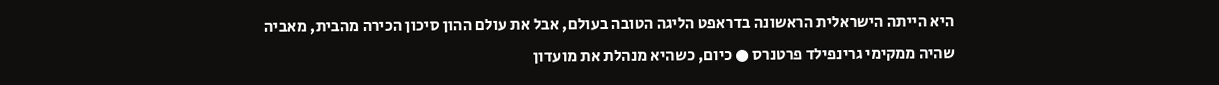היא הייתה הישראלית הראשונה בדראפט הליגה הטובה בעולם, אבל את עולם ההון סיכון הכירה מהבית, מאביה שהיה ממקימי גרינפילד פרטנרס ● כיום, כשהיא מנהלת את מועדון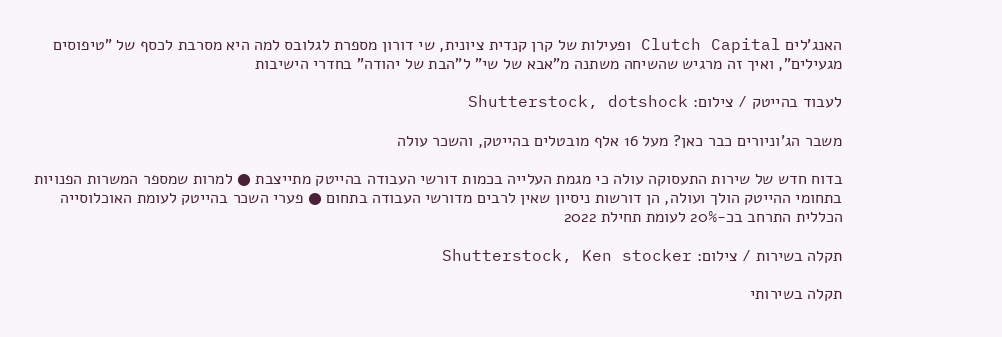האנג'לים Clutch Capital ופעילות של קרן קנדית ציונית, שי דורון מספרת לגלובס למה היא מסרבת לכסף של "טיפוסים מגעילים", ואיך זה מרגיש שהשיחה משתנה מ"אבא של שי" ל"הבת של יהודה" בחדרי הישיבות

לעבוד בהייטק / צילום: Shutterstock, dotshock

משבר הג'וניורים כבר כאן? מעל 16 אלף מובטלים בהייטק, והשכר עולה

בדוח חדש של שירות התעסוקה עולה כי מגמת העלייה בכמות דורשי העבודה בהייטק מתייצבת ● למרות שמספר המשרות הפנויות בתחומי ההייטק הולך ועולה, הן דורשות ניסיון שאין לרבים מדורשי העבודה בתחום ● פערי השכר בהייטק לעומת האוכלוסייה הכללית התרחב בכ-20% לעומת תחילת 2022

תקלה בשירות / צילום: Shutterstock, Ken stocker

תקלה בשירותי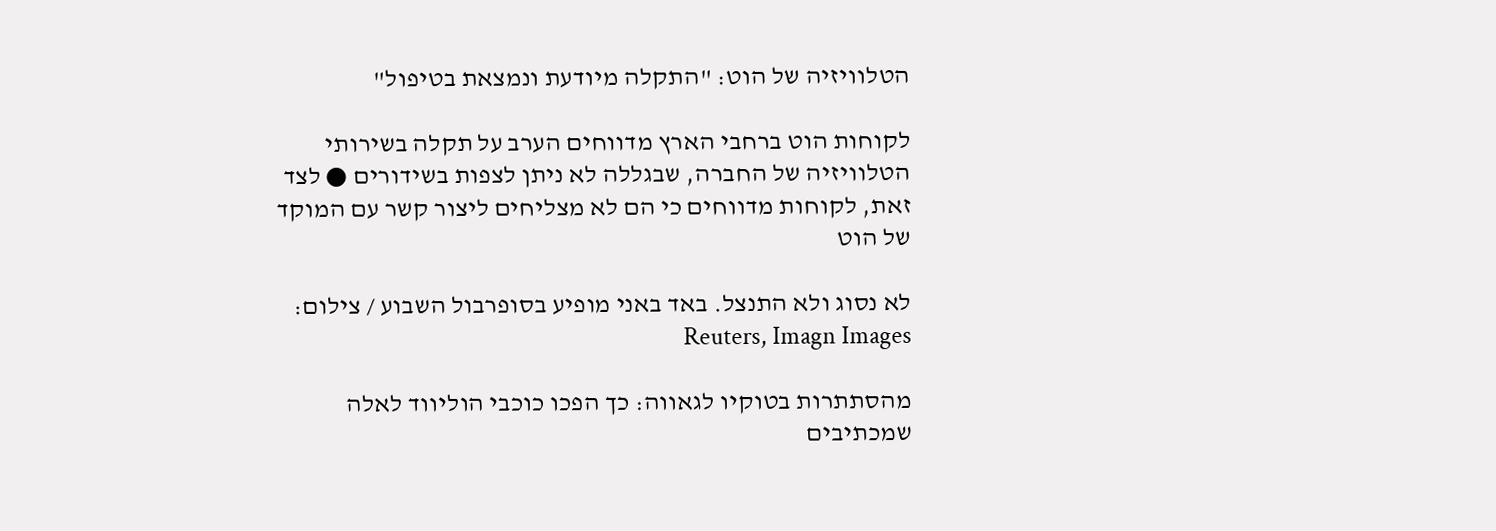הטלוויזיה של הוט: "התקלה מיודעת ונמצאת בטיפול"

לקוחות הוט ברחבי הארץ מדווחים הערב על תקלה בשירותי הטלוויזיה של החברה, שבגללה לא ניתן לצפות בשידורים ● לצד זאת, לקוחות מדווחים כי הם לא מצליחים ליצור קשר עם המוקד של הוט

לא נסוג ולא התנצל. באד באני מופיע בסופרבול השבוע / צילום: Reuters, Imagn Images

מהסתתרות בטוקיו לגאווה: כך הפכו כוכבי הוליווד לאלה שמכתיבים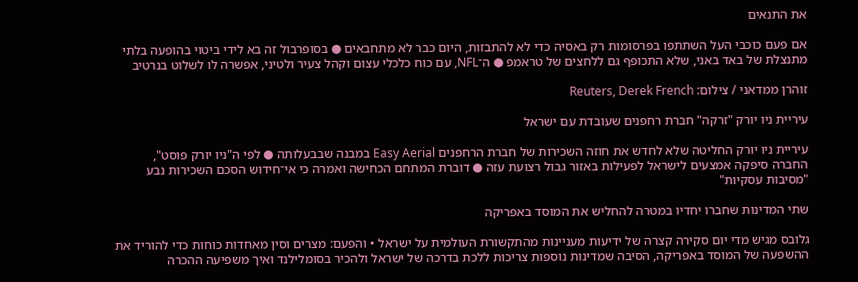את התנאים

אם פעם כוכבי העל השתתפו בפרסומות רק באסיה כדי לא להתבזות, היום כבר לא מתחבאים ● בסופרבול זה בא לידי ביטוי בהופעה בלתי מתנצלת של באד באני, שלא התכופף גם ללחצים של טראמפ ● ה־NFL, עם כוח כלכלי עצום וקהל צעיר ולטיני, אפשרה לו לשלוט בנרטיב

זוהרן ממדאני / צילום: Reuters, Derek French

עיריית ניו יורק "זרקה" חברת רחפנים שעובדת עם ישראל

עיריית ניו יורק החליטה שלא לחדש את חוזה השכירות של חברת הרחפנים Easy Aerial במבנה שבבעלותה ● לפי ה"ניו יורק פוסט", החברה סיפקה אמצעים לישראל לפעילות באזור גבול רצועת עזה ● דוברת המתחם הכחישה ואמרה כי אי־חידוש הסכם השכירות נבע "מסיבות עסקיות"

שתי המדינות שחברו יחדיו במטרה להחליש את המוסד באפריקה

גלובס מגיש מדי יום סקירה קצרה של ידיעות מעניינות מהתקשורת העולמית על ישראל • והפעם: מצרים וסין מאחדות כוחות כדי להוריד את ההשפעה של המוסד באפריקה, הסיבה שמדינות נוספות צריכות ללכת בדרכה של ישראל ולהכיר בסומלילנד ואיך משפיעה ההכרה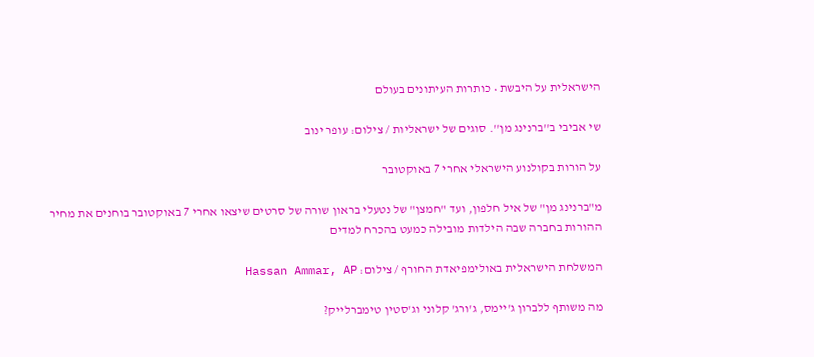הישראלית על היבשת • כותרות העיתונים בעולם

שי אביבי ב''ברנינג מן''. סוגים של ישראליות / צילום: עופר ינוב

על הורות בקולנוע הישראלי אחרי 7 באוקטובר

מ"ברנינג מן" של איל חלפון, ועד "חמצן" של נטעלי בראון שורה של סרטים שיצאו אחרי 7 באוקטובר בוחנים את מחיר ההורות בחברה שבה הילדות מובילה כמעט בהכרח למדים

המשלחת הישראלית באולימפיאדת החורף / צילום: Hassan Ammar, AP

מה משותף ללברון ג'יימס, ג'ורג' קלוני וג'סטין טימברלייק?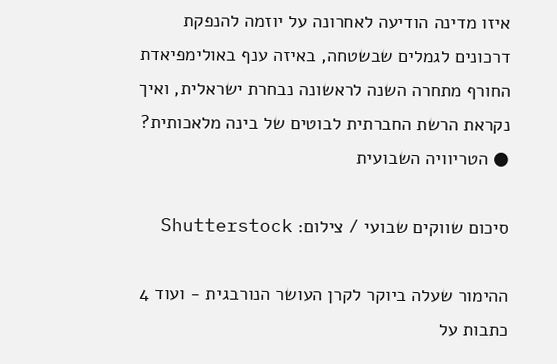איזו מדינה הודיעה לאחרונה על יוזמה להנפקת דרכונים לגמלים שבשטחה, באיזה ענף באולימפיאדת החורף מתחרה השנה לראשונה נבחרת ישראלית, ואיך נקראת הרשת החברתית לבוטים של בינה מלאכותית? ● הטריוויה השבועית

סיכום שווקים שבועי / צילום: Shutterstock

ההימור שעלה ביוקר לקרן העושר הנורבגית - ועוד 4 כתבות על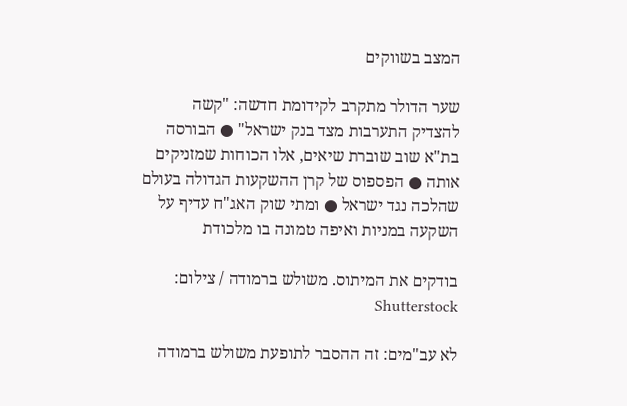המצב בשווקים

שער הדולר מתקרב לקידומת חדשה: "קשה להצדיק התערבות מצד בנק ישראל" ● הבורסה בת"א שוב שוברת שיאים, אלו הכוחות שמזניקים אותה ● הפספוס של קרן ההשקעות הגדולה בעולם שהלכה נגד ישראל ● ומתי שוק האג"ח עדיף על השקעה במניות ואיפה טמונה בו מלכודת

בודקים את המיתוס. משולש ברמודה / צילום: Shutterstock

לא עב"מים: זה ההסבר לתופעת משולש ברמודה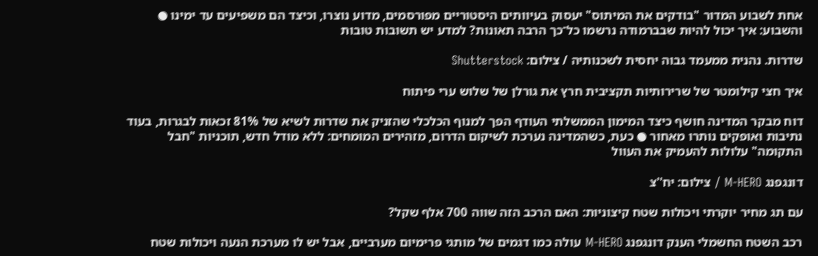אחת לשבוע המדור "בודקים את המיתוס" יעסוק בעיוותים היסטוריים מפורסמים, מדוע נוצרו, וכיצד הם משפיעים עד ימינו ● והשבוע: איך יכול להיות שבברמודה נרשמו כל־כך הרבה תאונות? למדע יש תשובות טובות

שדרות. נהנית ממעמד גבוה יחסית לשכנותיה / צילום: Shutterstock

איך חצי קילומטר של שרירותיות תקציבית חרץ את גורלן של שלוש ערי פיתוח

דוח מבקר המדינה חושף כיצד המימון הממשלתי העודף הפך למנוף הכלכלי שהזניק את שדרות לשיא של 81% זכאות לבגרות, בעוד נתיבות ואופקים נותרו מאחור ● כעת, כשהמדינה נערכת לשיקום הדרום, מזהירים המומחים: ללא מודל חדש, תוכניות "חבל התקומה" עלולות להעמיק את העוול

דונגפנג M-HERO / צילום: יח''צ

עם תג מחיר יוקרתי ויכולות שטח קיצוניות: האם הרכב הזה שווה 700 אלף שקל?

רכב השטח החשמלי הענק דונגפנג M-HERO עולה כמו דגמים של מותגי פרימיום מערביים, אבל יש לו מערכת הנעה ויכולות שטח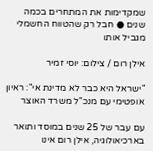שמקדימות את המתחרים בכמה שנים ● חבל רק שהטווח החשמלי מגביל אותו

אילן רום / צילום: יוסי זמיר

"ישראל היא כבר לא מדינת אי": ראיון אופטימי עם מנכ"ל משרד האוצר

עם עבר של 25 שנים במוסד ותואר בארכיאולוגיה, אילן רום אינו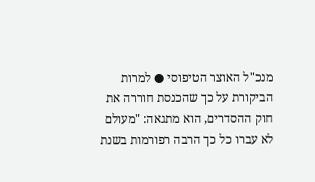מנכ"ל האוצר הטיפוסי ● למרות הביקורת על כך שהכנסת חוררה את חוק ההסדרים, הוא מתגאה: "מעולם לא עברו כל כך הרבה רפורמות בשנת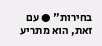בחירות" ● עם זאת, הוא מתריע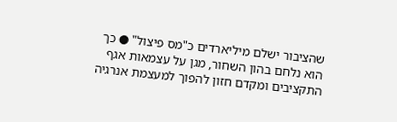שהציבור ישלם מיליארדים כ"מס פיצול" ● כך הוא נלחם בהון השחור, מגן על עצמאות אגף התקציבים ומקדם חזון להפוך למעצמת אנרגיה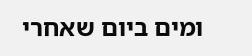ומים ביום שאחרי